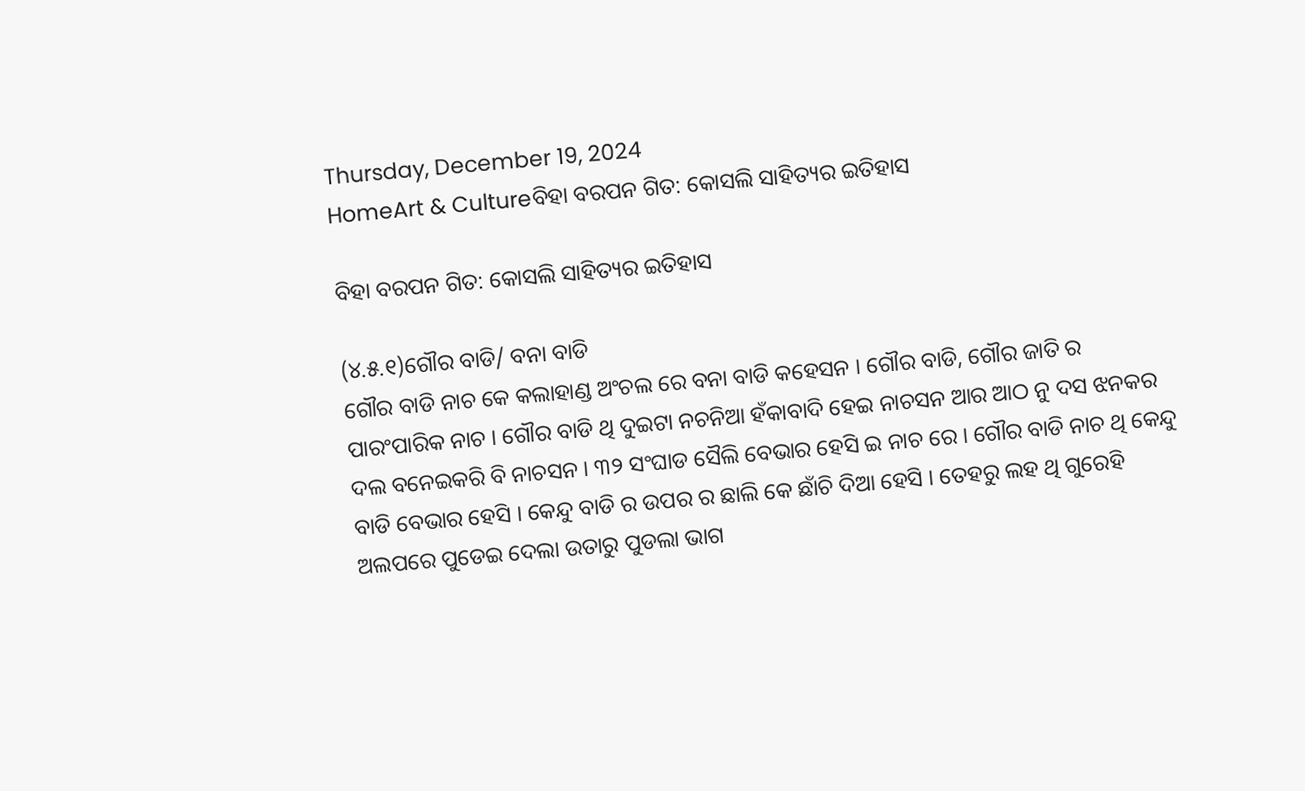Thursday, December 19, 2024
HomeArt & Cultureବିହା ବରପନ ଗିତ: କୋସଲି ସାହିତ୍ୟର ଇତିହାସ

ବିହା ବରପନ ଗିତ: କୋସଲି ସାହିତ୍ୟର ଇତିହାସ

(୪.୫.୧)ଗୌର ବାଡି/ ବନା ବାଡି
ଗୌର ବାଡି ନାଚ କେ କଲାହାଣ୍ଡ ଅଂଚଲ ରେ ବନା ବାଡି କହେସନ । ଗୌର ବାଡି, ଗୌର ଜାତି ର ପାରଂପାରିକ ନାଚ । ଗୌର ବାଡି ଥି ଦୁଇଟା ନଚନିଆ ହଁକାବାଦି ହେଇ ନାଚସନ ଆର ଆଠ ନୁ ଦସ ଝନକର ଦଲ ବନେଇକରି ବି ନାଚସନ । ୩୨ ସଂଘାଡ ସୈଲି ବେଭାର ହେସି ଇ ନାଚ ରେ । ଗୌର ବାଡି ନାଚ ଥି କେନ୍ଦୁ ବାଡି ବେଭାର ହେସି । କେନ୍ଦୁ ବାଡି ର ଉପର ର ଛାଲି କେ ଛାଁଚି ଦିଆ ହେସି । ତେହରୁ ଲହ ଥି ଗୁରେହି ଅଲପରେ ପୁଡେଇ ଦେଲା ଉତାରୁ ପୁଡଲା ଭାଗ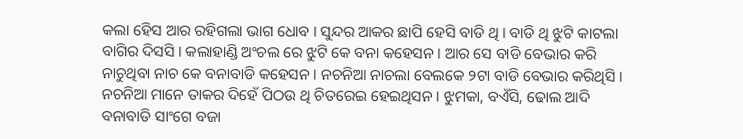କଲା ହେିସ ଆର ରହିଗଲା ଭାଗ ଧୋବ । ସୁନ୍ଦର ଆକର ଛାପି ହେସି ବାଡି ଥି । ବାଡି ଥି ଝୁଟି କାଟଲା ବାଗିର ଦିସସି । କଲାହାଣ୍ଡି ଅଂଚଲ ରେ ଝୁଟି କେ ବନା କହେସନ । ଆର ସେ ବାଡି ବେଭାର କରି ନାଚୁଥିବା ନାଚ କେ ବନାବାଡି କହେସନ । ନଚନିଆ ନାଚଲା ବେଲକେ ୨ଟା ବାଡି ବେଭାର କରିଥିସି । ନଚନିଆ ମାନେ ତାକର ଦିହେଁ ପିଠଉ ଥି ଚିତରେଇ ହେଇଥିସନ । ଝୁମକା, ବଏଁସି, ଢୋଲ ଆଦି ବନାବାଡି ସାଂଗେ ବଜା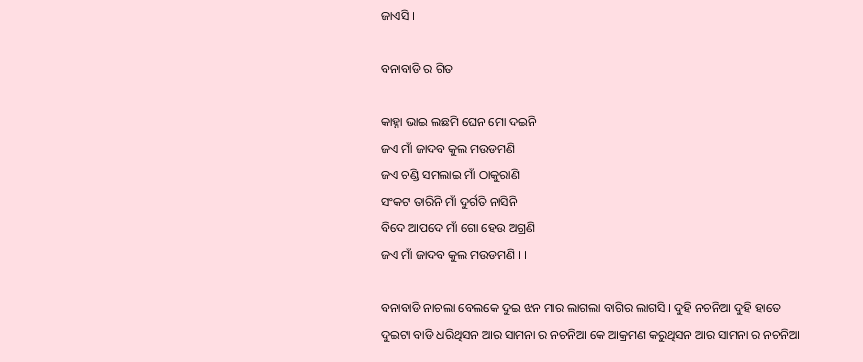ଜାଏସି ।

ବନାବାଡି ର ଗିତ

କାହ୍ନା ଭାଇ ଲଛମି ଘେନ ମୋ ଦଇନି
ଜଏ ମାଁ ଜାଦବ କୁଲ ମଉଡମଣି
ଜଏ ଚଣ୍ଡି ସମଲାଇ ମାଁ ଠାକୁରାଣି
ସଂକଟ ତାରିନି ମାଁ ଦୁର୍ଗତି ନାସିନି
ବିଦେ ଆପଦେ ମାଁ ଗୋ ହେଉ ଅଗ୍ରଣି
ଜଏ ମାଁ ଜାଦବ କୁଲ ମଉଡମଣି । ।

ବନାବାଡି ନାଚଲା ବେଲକେ ଦୁଇ ଝନ ମାର ଲାଗଲା ବାଗିର ଲାଗସି । ଦୁହି ନଚନିଆ ଦୁହି ହାତେ ଦୁଇଟା ବାଡି ଧରିଥିସନ ଆର ସାମନା ର ନଚନିଆ କେ ଆକ୍ରମଣ କରୁଥିସନ ଆର ସାମନା ର ନଚନିଆ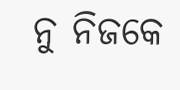ନୁ ନିଜକେ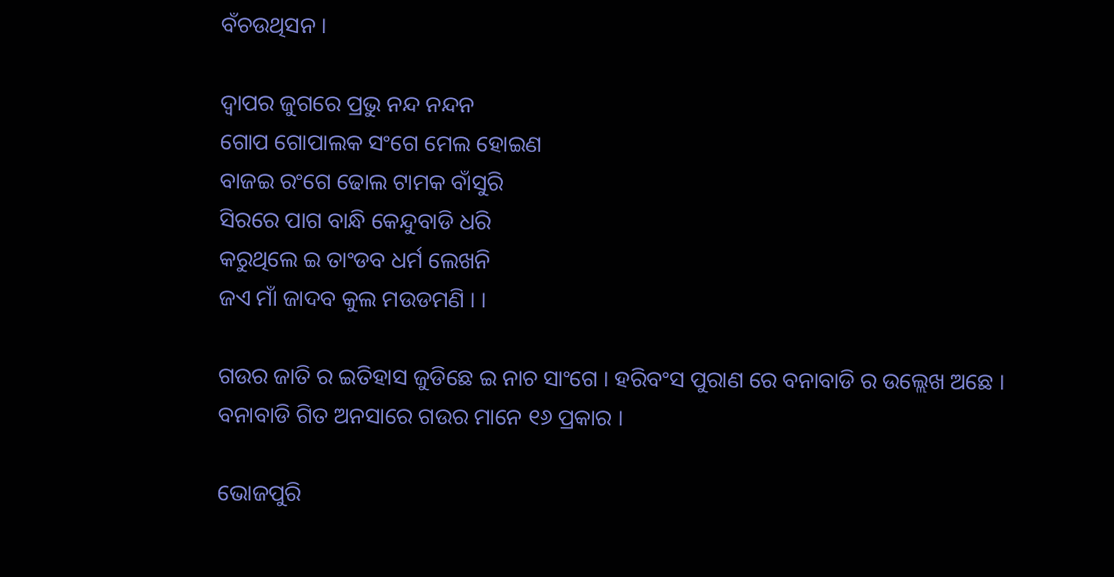ବଁଚଉଥିସନ ।

ଦ୍ୱାପର ଜୁଗରେ ପ୍ରଭୁ ନନ୍ଦ ନନ୍ଦନ
ଗୋପ ଗୋପାଲକ ସଂଗେ ମେଲ ହୋଇଣ
ବାଜଇ ରଂଗେ ଢୋଲ ଟାମକ ବାଁସୁରି
ସିରରେ ପାଗ ବାନ୍ଧି କେନ୍ଦୁବାଡି ଧରି
କରୁଥିଲେ ଇ ତାଂଡବ ଧର୍ମ ଲେଖନି
ଜଏ ମାଁ ଜାଦବ କୁଲ ମଉଡମଣି । ।

ଗଉର ଜାତି ର ଇତିହାସ ଜୁଡିଛେ ଇ ନାଚ ସାଂଗେ । ହରିବଂସ ପୁରାଣ ରେ ବନାବାଡି ର ଉଲ୍ଲେଖ ଅଛେ । ବନାବାଡି ଗିତ ଅନସାରେ ଗଉର ମାନେ ୧୬ ପ୍ରକାର ।

ଭୋଜପୁରି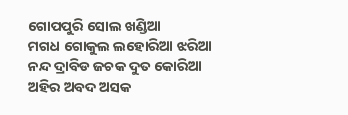ଗୋପପୁରି ସୋଲ ଖଣ୍ଡିଆ
ମଗଧ ଗୋକୁଲ ଲହୋରିଆ ଝରିଆ
ନନ୍ଦ ଦ୍ରାବିଡ ଜଚକ ଦୁତ କୋରିଆ
ଅହିର ଅବଦ ଅସକ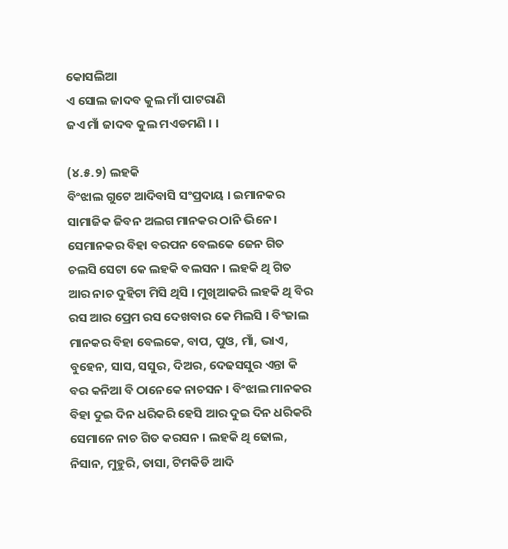କୋସଲିଆ
ଏ ସୋଲ ଜାଦବ କୁଲ ମାଁ ପାଟରାଣି
ଜଏ ମାଁ ଜାଦବ କୁଲ ମଏଡମଣି । ।

(୪.୫.୨) ଲହକି
ବିଂଝାଲ ଗୁଟେ ଆଦିବାସି ସଂପ୍ରଦାୟ । ଇମାନକର ସାମାଜିକ ଜିବନ ଅଲଗ ମାନକର ଠାନି ଭିନେ । ସେମାନକର ବିହା ବରପନ ବେଲକେ ଜେନ ଗିତ ଚଲସି ସେଟା କେ ଲହକି ବଲସନ । ଲହକି ଥି ଗିତ ଆର ନାଚ ଦୁହିଟା ମିସି ଥିସି । ମୁଖିଆକରି ଲହକି ଥି ବିର ରସ ଆର ପ୍ରେମ ରସ ଦେଖବାର କେ ମିଲସି । ବିଂଜାଲ ମାନକର ବିହା ବେଲକେ, ବାପ, ପୁଓ, ମାଁ, ଭାଏ, ବୁହେନ, ସାସ, ସସୁର, ଦିଅର, ଦେଢସସୁର ଏନ୍ତା କି ବର କନିଆ ବି ଠାନେକେ ନାଚସନ । ବିଂଝାଲ ମାନକର ବିହା ଦୁଇ ଦିନ ଧରିକରି ହେସି ଆର ଦୁଇ ଦିନ ଧରିକରି ସେମାନେ ନାଚ ଗିତ କରସନ । ଲହକି ଥି ଢୋଲ, ନିସାନ, ମୁହୁରି, ତାସା, ଟିମକିଡି ଆଦି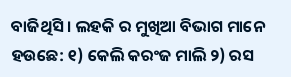ବାଜିଥିସି । ଲହକି ର ମୁଖିଆ ବିଭାଗ ମାନେ ହଉଛେ: ୧) କେଲି କରଂଜ ମାଲି ୨) ରସ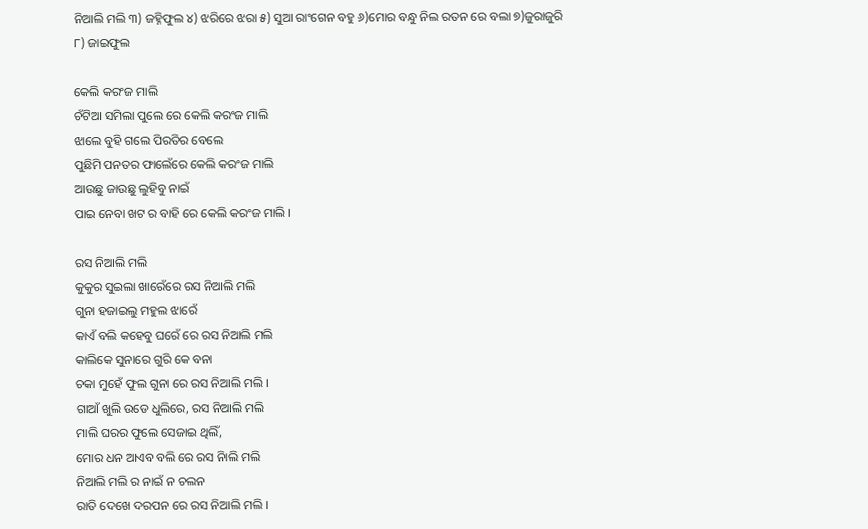ନିଆଲି ମଲି ୩) ଜହ୍ନିଫୁଲ ୪) ଝରିରେ ଝରା ୫) ସୁଆ ରାଂଗେନ ବହୁ ୬)ମୋର ବନ୍ଧୁ ନିଲ ରତନ ରେ ବଲା ୭)ଜୁରାଜୁରି ୮) ଜାଇଫୁଲ

କେଲି କରଂଜ ମାଲି
ଚଁଟିଆ ସମିଲା ପୁଲେ ରେ କେଲି କରଂଜ ମାଲି
ଝାଲେ ବୁହି ଗଲେ ପିରତିର ବେଲେ
ପୁଛିମି ପନତର ଫାଲେଁରେ କେଲି କରଂଜ ମାଲି
ଆଉଛୁ ଜାଉଛୁ ଲୁହିବୁ ନାଇଁ
ପାଇ ନେବା ଖଟ ର ବାହି ରେ କେଲି କରଂଜ ମାଲି ।

ରସ ନିଆଲି ମଲି
କୁକୁର ସୁଇଲା ଖାରେଁରେ ରସ ନିଆଲି ମଲି
ଗୁନା ହଜାଇଲୁ ମହୁଲ ଝାରେଁ
କାଏଁ ବଲି କହେବୁ ଘରେଁ ରେ ରସ ନିଆଲି ମଲି
କାଲିକେ ସୁନାରେ ଗୁରି କେ ବନା
ଚକା ମୁହେଁ ଫୁଲ ଗୁନା ରେ ରସ ନିଆଲି ମଲି ।
ଗାଆଁ ଖୁଲି ଉଡେ ଧୁଲିରେ, ରସ ନିଆଲି ମଲି
ମାଲି ଘରର ଫୁଲେ ସେଜାଇ ଥିଲିଁ,
ମୋର ଧନ ଆଏବ ବଲି ରେ ରସ ନିାଲି ମଲି
ନିଆଲି ମଲି ର ନାଇଁ ନ ଚଲନ
ରାତି ଦେଖେ ଦରପନ ରେ ରସ ନିଆଲି ମଲି ।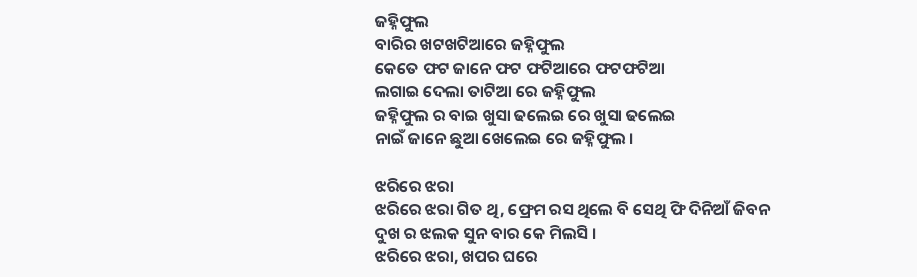ଜହ୍ନିଫୁଲ
ବାରିର ଖଟଖଟିଆରେ ଜହ୍ନିଫୁଲ
କେତେ ଫଟ ଜାନେ ଫଟ ଫଟିଆରେ ଫଟଫଟିଆ
ଲଗାଇ ଦେଲା ତାଟିଆ ରେ ଜହ୍ନିଫୁଲ
ଜହ୍ନିଫୁଲ ର ବାଇ ଖୁସା ଢଲେଇ ରେ ଖୁସା ଢଲେଇ
ନାଇଁ ଜାନେ ଛୁଆ ଖେଲେଇ ରେ ଜହ୍ନିଫୁଲ ।

ଝରିରେ ଝରା
ଝରିରେ ଝରା ଗିତ ଥି, ଫ୍ରେମ ରସ ଥିଲେ ବି ସେଥି ଫି ଦିନିଆଁ ଜିବନ ଦୁଖ ର ଝଲକ ସୁନ ବାର କେ ମିଲସି ।
ଝରିରେ ଝରା, ଖପର ଘରେ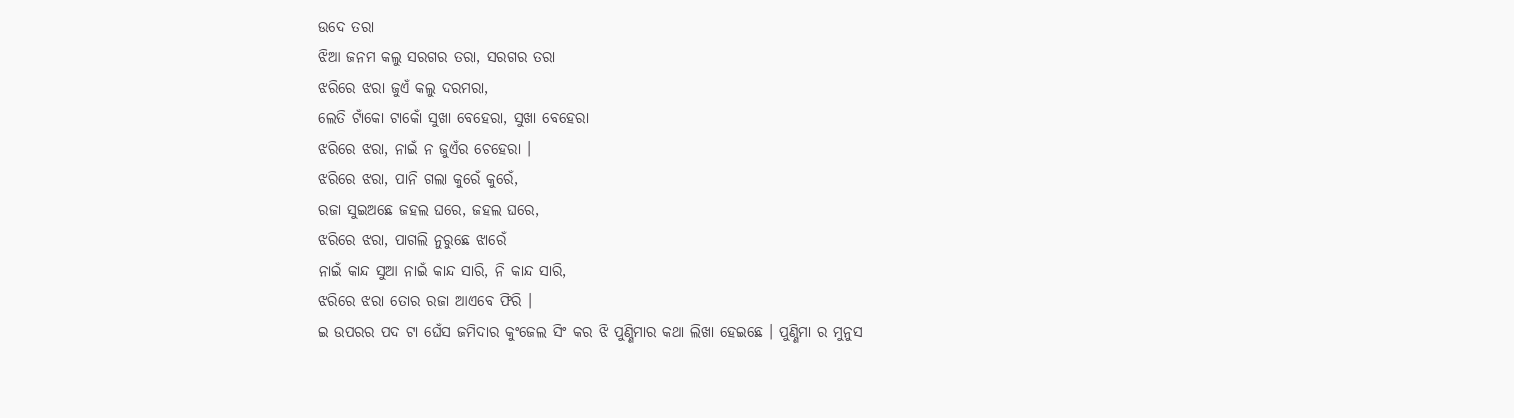ଉଦେ ତରା
ଝିଆ ଜନମ କଲୁ ସରଗର ତରା, ସରଗର ତରା
ଝରିରେ ଝରା ଜୁଏଁ କଲୁ ଦରମରା,
ଲେତି ଟାଁକୋ ଟାକୋଁ ସୁଖା ବେହେରା, ସୁଖା ବେହେରା
ଝରିରେ ଝରା, ନାଇଁ ନ ଜୁଏଁର ଚେହେରା ।
ଝରିରେ ଝରା, ପାନି ଗଲା କୁରେଁ କୁରେଁ,
ରଜା ସୁଇଅଛେ ଜହଲ ଘରେ, ଜହଲ ଘରେ,
ଝରିରେ ଝରା, ପାଗଲି ନୁରୁଛେ ଝାରେଁ
ନାଇଁ କାନ୍ଦ ସୁଆ ନାଇଁ କାନ୍ଦ ସାରି, ନି କାନ୍ଦ ସାରି,
ଝରିରେ ଝରା ତୋର ରଜା ଆଏବେ ଫିରି ।
ଇ ଉପରର ପଦ ଟା ଘେଁସ ଜମିଦାର କୁଂଜେଲ ସିଂ କର ଝି ପୁଣ୍ଣିମାର କଥା ଲିଖା ହେଇଛେ । ପୁଣ୍ଣିମା ର ମୁନୁସ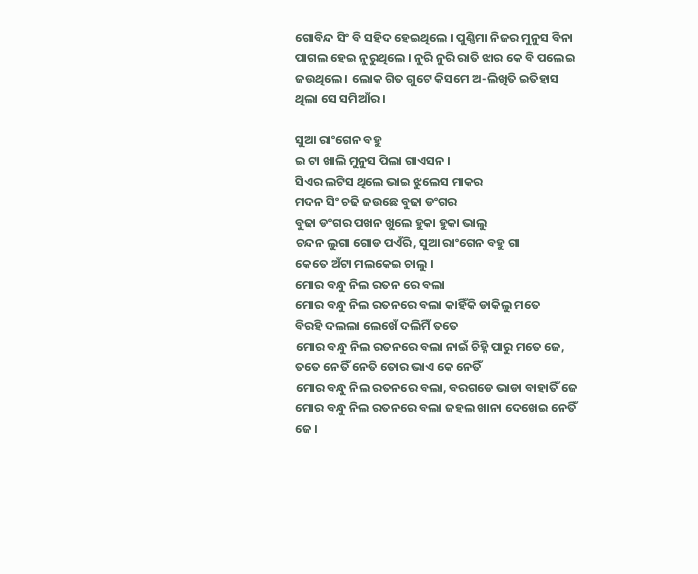ଗୋବିନ୍ଦ ସିଂ ବି ସହିଦ ହେଇଥିଲେ । ପୁଣ୍ଣିମା ନିଜର ମୁନୁସ ବିନା ପାଗଲ ହେଇ ନୁରୁଥିଲେ । ନୁରି ନୁରି ରାତି ଝାର କେ ବି ପଲେଇ ଜଉଥିଲେ । ଲୋକ ଗିତ ଗୁଟେ କିସମେ ଅ-ଲିଖିତି ଇତିହାସ ଥିଲା ସେ ସମିଆଁର ।

ସୁଆ ରାଂଗେନ ବହୁ
ଇ ଟା ଖାଲି ମୁନୁସ ପିଲା ଗାଏସନ ।
ସିଏର ଲଟିସ ଥିଲେ ଭାଇ ଝୁଲେସ ମାକର
ମଦନ ସିଂ ଚଢି ଜଉଛେ ବୁଢା ଡଂଗର
ବୁଢା ଡଂଗର ପଖନ ଖୁଲେ ହୁକା ହୁକା ଭାଲୁ
ଚନ୍ଦନ ଲୁଗା ଗୋଡ ପଏଁରି, ସୁଆ ରାଂଗେନ ବହୁ ଗା
କେତେ ଅଁଟା ମଲକେଇ ଚାଲୁ ।
ମୋର ବନ୍ଧୁ ନିଲ ରତନ ରେ ବଲା
ମୋର ବନ୍ଧୁ ନିଲ ରତନରେ ବଲା କାହିଁକି ଡାକିଲୁ ମତେ
ବିରହି ଦଲଲା ଲେଖେଁ ଦଲିମିଁ ତତେ
ମୋର ବନ୍ଧୁ ନିଲ ରତନରେ ବଲା ନାଇଁ ଚିହ୍ନି ପାରୁ ମତେ ଜେ,
ତତେ ନେତିଁ ନେତି ତୋର ଭାଏ କେ ନେତିଁ
ମୋର ବନ୍ଧୁ ନିଲ ରତନରେ ବଲା, ବରଗଡେ ଭାଡା ବାହାତିଁ ଜେ
ମୋର ବନ୍ଧୁ ନିଲ ରତନରେ ବଲା ଜହଲ ଖାନା ଦେଖେଇ ନେତିଁ ଜେ ।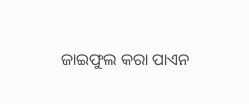ଜାଇଫୁଲ କରା ପାଏନ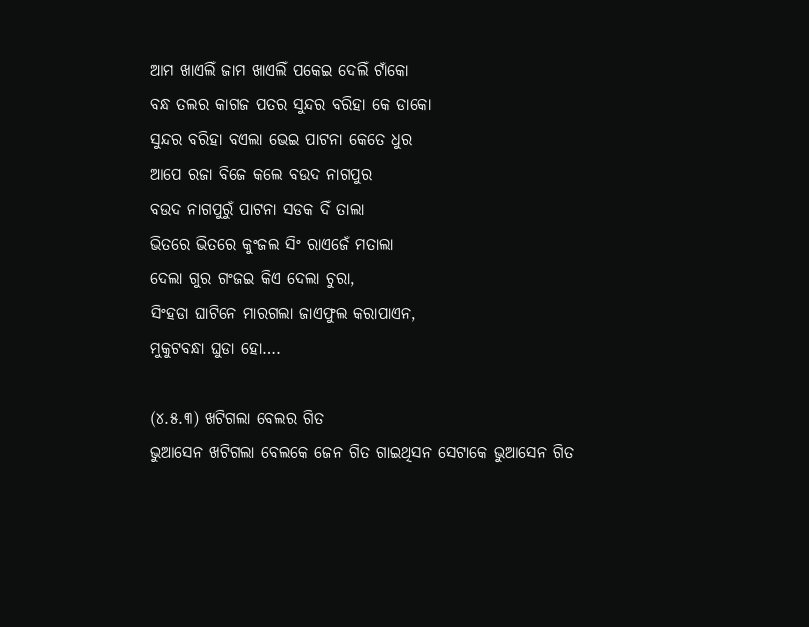ଆମ ଖାଏଲିଁ ଜାମ ଖାଏଲିଁ ପକେଇ ଦେଲିଁ ଟାଁକୋ
ବନ୍ଧ ତଲର କାଗଜ ପତର ସୁନ୍ଦର ବରିହା କେ ଡାକୋ
ସୁନ୍ଦର ବରିହା ବଏଲା ଭେଇ ପାଟନା କେତେ ଧୁର
ଆପେ ରଜା ବିଜେ କଲେ ବଉଦ ନାଗପୁର
ବଉଦ ନାଗପୁରୁଁ ପାଟନା ସଡକ ଦିଁ ତାଲା
ଭିତରେ ଭିତରେ କୁଂଜଲ ସିଂ ରାଏଜେଁ ମତାଲା
ଦେଲା ଗୁର ଗଂଜଇ କିଏ ଦେଲା ଚୁରା,
ସିଂହଡା ଘାଟିନେ ମାରଗଲା ଜାଏଫୁଲ କରାପାଏନ,
ମୁକୁଟବନ୍ଧା ଘୁଡା ହୋ….

(୪.୫.୩) ଖଟିଗଲା ବେଲର ଗିତ
ଭୁଆସେନ ଖଟିଗଲା ବେଲକେ ଜେନ ଗିତ ଗାଇଥିସନ ସେଟାକେ ଭୁଆସେନ ଗିତ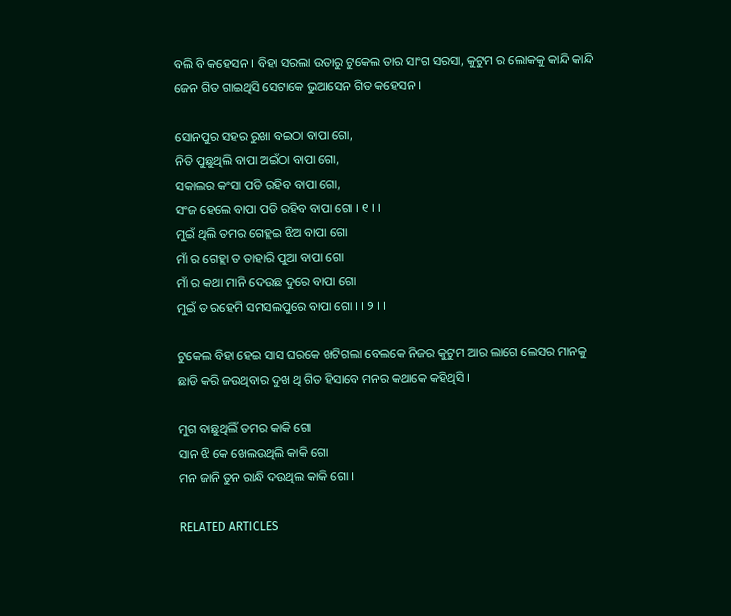ବଲି ବି କହେସନ । ବିହା ସରଲା ଉତାରୁ ଟୁକେଲ ତାର ସାଂଗ ସରସା, କୁଟୁମ ର ଲୋକକୁ କାନ୍ଦି କାନ୍ଦି ଜେନ ଗିତ ଗାଇଥିସି ସେଟାକେ ଭୁଆସେନ ଗିତ କହେସନ ।

ସୋନପୁର ସହର ରୁଖା ବଇଠା ବାପା ଗୋ,
ନିତି ପୁଛୁଥିଲି ବାପା ଅଇଁଠା ବାପା ଗୋ,
ସକାଲର କଂସା ପଡି ରହିବ ବାପା ଗୋ,
ସଂଜ ହେଲେ ବାପା ପଡି ରହିବ ବାପା ଗୋ । ୧ । ।
ମୁଇଁ ଥିଲି ତମର ଗେହ୍ଲଇ ଝିଅ ବାପା ଗୋ
ମାଁ ର ଗେହ୍ଲା ତ ତାହାରି ପୁଆ ବାପା ଗୋ
ମାଁ ର କଥା ମାନି ଦେଉଛ ଦୁରେ ବାପା ଗୋ
ମୁଇଁ ତ ରହେମି ସମସଲପୁରେ ବାପା ଗୋ । । ୨ । ।

ଟୁକେଲ ବିହା ହେଇ ସାସ ଘରକେ ଖଟିଗଲା ବେଲକେ ନିଜର କୁଟୁମ ଆର ଲାଗେ ଲେସର ମାନକୁ ଛାଡି କରି ଜଉଥିବାର ଦୁଖ ଥି ଗିତ ହିସାବେ ମନର କଥାକେ କହିଥିସି ।

ମୁଗ ବାଛୁଥିଲିଁ ତମର କାକି ଗୋ
ସାନ ଝି କେ ଖେଲଉଥିଲି କାକି ଗୋ
ମନ ଜାନି ତୁନ ରାନ୍ଧି ଦଉଥିଲ କାକି ଗୋ ।

RELATED ARTICLES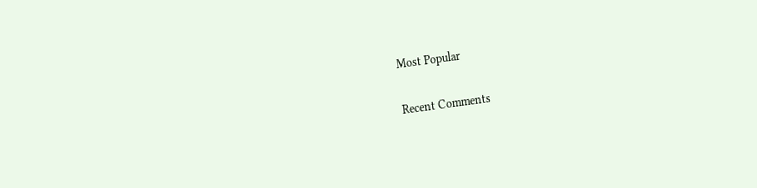Most Popular

Recent Comments